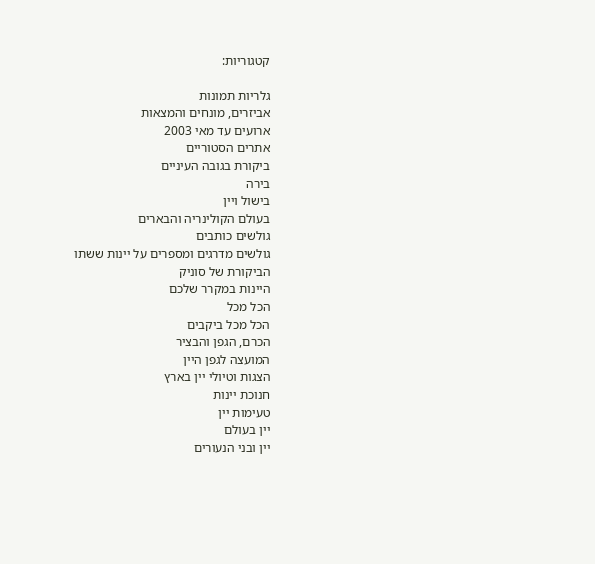קטגוריות:

גלריות תמונות
אביזרים, מונחים והמצאות
ארועים עד מאי 2003
אתרים הסטוריים
ביקורת בגובה העיניים
בירה
בישול ויין
בעולם הקולינריה והבארים
גולשים כותבים
גולשים מדרגים ומספרים על יינות ששתו
הביקורת של סוניק
היינות במקרר שלכם
הכל מכל
הכל מכל ביקבים
הכרם, הגפן והבציר
המועצה לגפן היין
הצגות וטיולי יין בארץ
חנוכת יינות
טעימות יין
יין בעולם
יין ובני הנעורים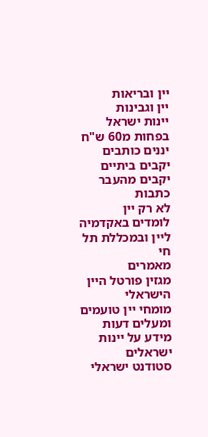יין ובריאות
יין וגבינות
יינות ישראל בפחות מ60 ש"ח
יננים כותבים
יקבים ביתיים
יקבים מהעבר
כתבות
לא רק יין
לומדים באקדמיה ליין ובמכללת תל חי
מאמרים
מגזין פורטל היין הישראלי
מומחי יין טועמים ומעלים דעות
מידע על יינות ישראלים
סטודנט ישראלי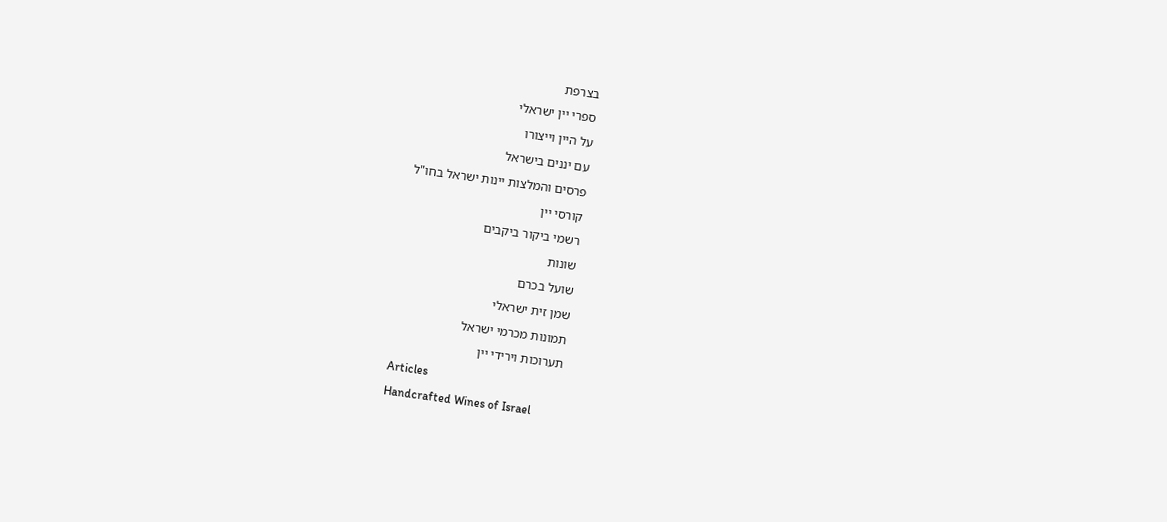בצרפת
ספרי יין ישראלי
על היין וייצורו
עם יננים בישראל
פרסים והמלצות יינות ישראל בחו"ל
קורסי יין
רשמי ביקור ביקבים
שונות
שועל בכרם
שמן זית ישראלי
תמונות מכרמי ישראל
תערוכות וירידי יין
Articles
Handcrafted Wines of Israel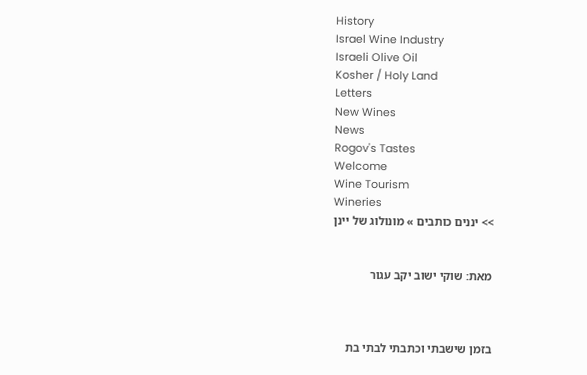History
Israel Wine Industry
Israeli Olive Oil
Kosher / Holy Land
Letters
New Wines
News
Rogov's Tastes
Welcome
Wine Tourism
Wineries
>> יננים כותבים » מונולוג של יינן


מאת: שוקי ישוב יקב עגור



בזמן שישבתי וכתבתי לבתי בת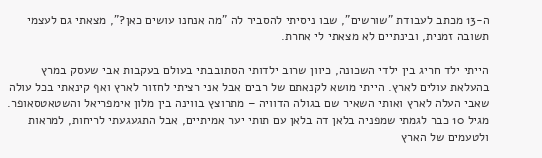ה-13 מכתב לעבודת "שורשים", שבו ניסיתי להסביר לה "מה אנחנו עושים כאן?", מצאתי גם לעצמי תשובה זמנית, ובינתיים לא מצאתי לי אחרת.

הייתי ילד חריג בין ילדי השכונה, כיוון שרוב ילדותי הסתובבתי בעולם בעקבות אבי שעסק במרץ בהעלאת עולים לארץ. הייתי מושא לקנאתם של רבים אבל אני רציתי לחזור לארץ ואף קינאתי בכל עולה שאבי העלה לארץ ואותי השאיר שם בגולה הדוויה – מתרוצץ בווינה בין מלון אימפריאל והשטאטסאופר. מגיל 10 כבר לגמתי שמפניה בלאן דה בלאן עם תותי יער אמיתיים, אבל התגעגעתי לריחות, למראות ולטעמים של הארץ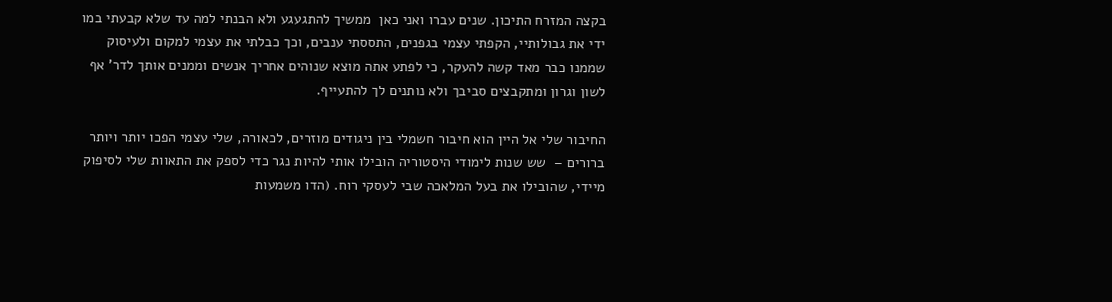בקצה המזרח התיכון. שנים עברו ואני כאן  ממשיך להתגעגע ולא הבנתי למה עד שלא קבעתי במו ידי את גבולותיי, הקפתי עצמי בגפנים, התססתי ענבים, וכך כבלתי את עצמי למקום ולעיסוק שממנו כבר מאד קשה להעקר, כי לפתע אתה מוצא שנוהים אחריך אנשים וממנים אותך לדר' אף לשון וגרון ומתקבצים סביבך ולא נותנים לך להתעייף.

החיבור שלי אל היין הוא חיבור חשמלי בין ניגודים מוזרים, לכאורה, שלי עצמי הפכו יותר ויותר ברורים –  שש שנות לימודי היסטוריה הובילו אותי להיות נגר כדי לספק את התאוות שלי לסיפוק מיידי, שהובילו את בעל המלאכה שבי לעסקי רוח. (הדו משמעות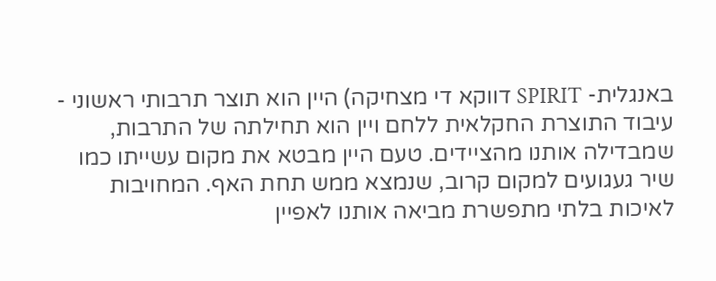באנגלית- SPIRIT דווקא די מצחיקה) היין הוא תוצר תרבותי ראשוני -  עיבוד התוצרת החקלאית ללחם ויין הוא תחילתה של התרבות, שמבדילה אותנו מהציידים. טעם היין מבטא את מקום עשייתו כמו שיר געגועים למקום קרוב, שנמצא ממש תחת האף. המחויבות לאיכות בלתי מתפשרת מביאה אותנו לאפיין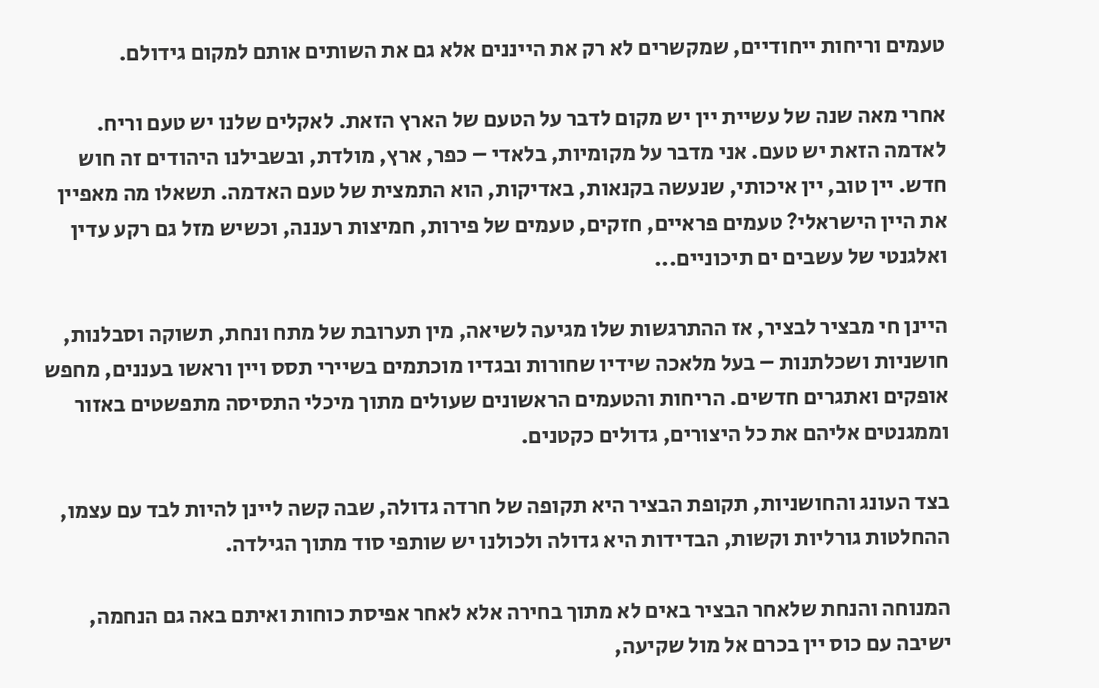טעמים וריחות ייחודיים, שמקשרים לא רק את הייננים אלא גם את השותים אותם למקום גידולם.

אחרי מאה שנה של עשיית יין יש מקום לדבר על הטעם של הארץ הזאת. לאקלים שלנו יש טעם וריח. לאדמה הזאת יש טעם. אני מדבר על מקומיות, בלאדי – כפר, ארץ, מולדת, ובשבילנו היהודים זה חוש חדש. יין טוב, יין איכותי, שנעשה בקנאות, באדיקות, הוא התמצית של טעם האדמה. תשאלו מה מאפיין את היין הישראלי? טעמים פראיים, חזקים, טעמים של פירות, חמיצות רעננה, וכשיש מזל גם רקע עדין ואלגנטי של עשבים ים תיכוניים...

היינן חי מבציר לבציר, אז ההתרגשות שלו מגיעה לשיאה, מין תערובת של מתח ונחת, תשוקה וסבלנות, חושניות ושכלתנות – בעל מלאכה שידיו שחורות ובגדיו מוכתמים בשיירי תסס ויין וראשו בעננים, מחפש אופקים ואתגרים חדשים. הריחות והטעמים הראשונים שעולים מתוך מיכלי התסיסה מתפשטים באזור וממגנטים אליהם את כל היצורים, גדולים כקטנים.

בצד העונג והחושניות, תקופת הבציר היא תקופה של חרדה גדולה, שבה קשה ליינן להיות לבד עם עצמו, ההחלטות גורליות וקשות, הבדידות היא גדולה ולכולנו יש שותפי סוד מתוך הגילדה.

המנוחה והנחת שלאחר הבציר באים לא מתוך בחירה אלא לאחר אפיסת כוחות ואיתם באה גם הנחמה, ישיבה עם כוס יין בכרם אל מול שקיעה,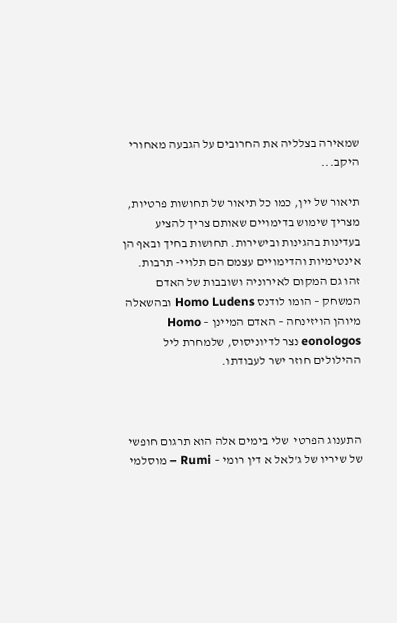שמאירה בצלליה את החרובים על הגבעה מאחורי היקב...

תיאור של יין, כמו כל תיאור של תחושות פרטיות, מצריך שימוש בדימויים שאותם צריך להציע בעדינות בהגינות ובישירות. תחושות בחיך ובאף הן אינטימיות והדימויים עצמם הם תלויי- תרבות. זהו גם המקום לאירוניה ושובבות של האדם המשחק – הומו לודנס Homo Ludens ובהשאלה מיוהן הויזינחה – האדם המיינן – Homo eonologos נצר לדיוניסוס, שלמחרת ליל ההילולים חוזר ישר לעבודתו.



התענוג הפרטי  שלי בימים אלה הוא תרגום חופשי של שיריו של ג'לאל א דין רומי – Rumi – מוסלמי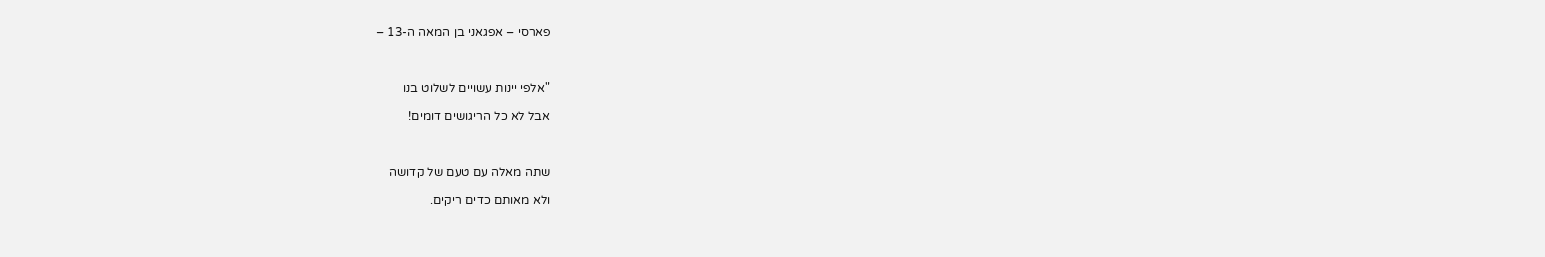פארסי – אפגאני בן המאה ה-13 –



"אלפי יינות עשויים לשלוט בנו

אבל לא כל הריגושים דומים!



שתה מאלה עם טעם של קדושה

ולא מאותם כדים ריקים.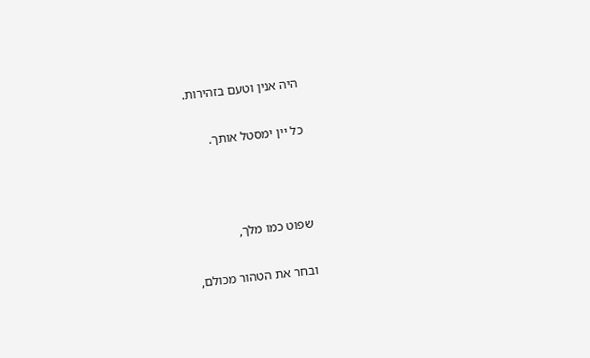היה אנין וטעם בזהירות.

כל יין ימסטל אותך.



שפוט כמו מלך,

ובחר את הטהור מכולם,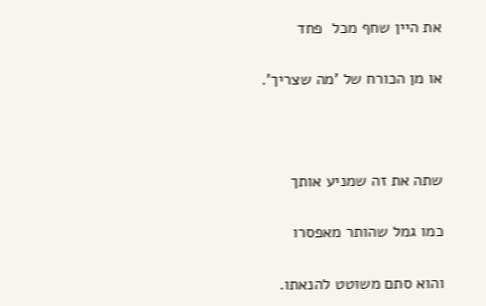את היין שחף מכל  פחד

או מן הכורח של 'מה שצריך'.



שתה את זה שמניע אותך

כמו גמל שהותר מאפסרו

והוא סתם משוטט להנאתו.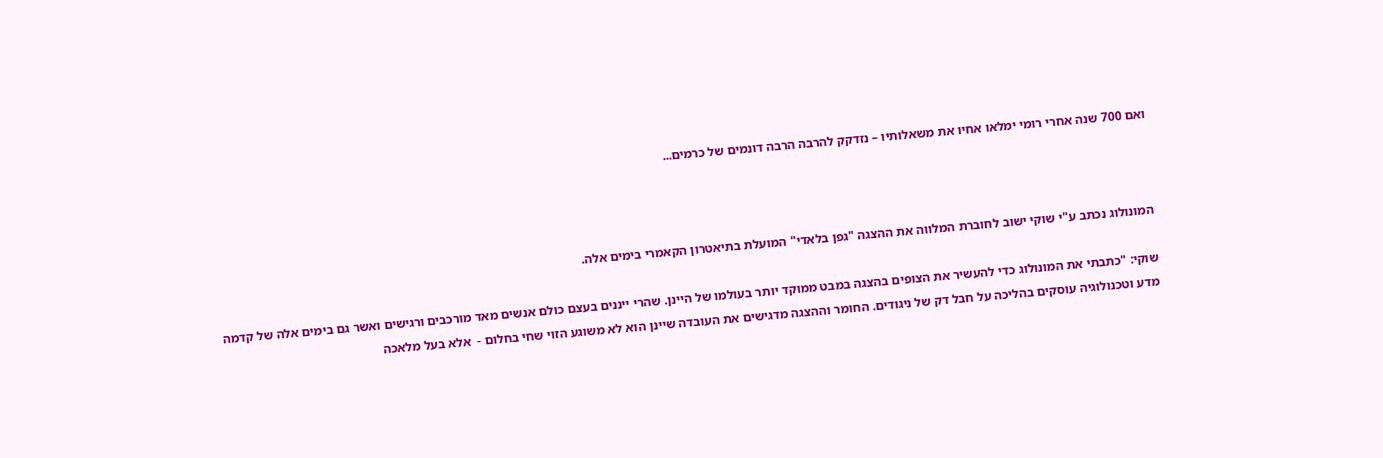ואם 700 שנה אחרי רומי ימלאו אחיו את משאלותיו – נזדקק להרבה הרבה דונמים של כרמים...



המונולוג נכתב ע"י שוקי ישוב לחוברת המלווה את ההצגה "גפן בלאדי" המועלת בתיאטרון הקאמרי בימים אלה.

שוקי: "כתבתי את המונולוג כדי להעשיר את הצופים בהצגה במבט ממוקד יותר בעולמו של היינן. שהרי ייננים בעצם כולם אנשים מאד מורכבים ורגישים ואשר גם בימים אלה של קדמה מדע וטכנולוגיה עוסקים בהליכה על חבל דק של ניגודים. החומר וההצגה מדגישים את העובדה שיינן הוא לא משוגע הזוי שחי בחלום -  אלא בעל מלאכה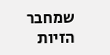שמחבר הזיות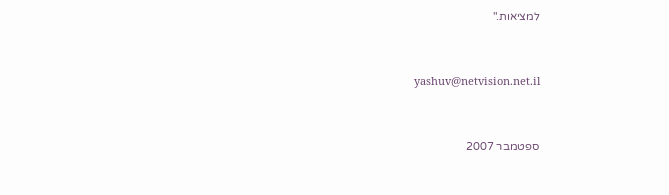למציאות."



yashuv@netvision.net.il



ספטמבר 2007